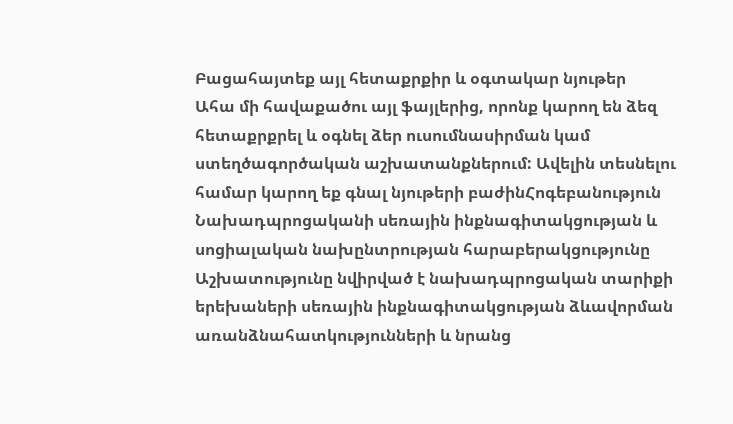Բացահայտեք այլ հետաքրքիր և օգտակար նյութեր
Ահա մի հավաքածու այլ ֆայլերից, որոնք կարող են ձեզ հետաքրքրել և օգնել ձեր ուսումնասիրման կամ ստեղծագործական աշխատանքներում: Ավելին տեսնելու համար կարող եք գնալ նյութերի բաժինՀոգեբանություն
Նախադպրոցականի սեռային ինքնագիտակցության և սոցիալական նախընտրության հարաբերակցությունը
Աշխատությունը նվիրված է նախադպրոցական տարիքի երեխաների սեռային ինքնագիտակցության ձևավորման առանձնահատկությունների և նրանց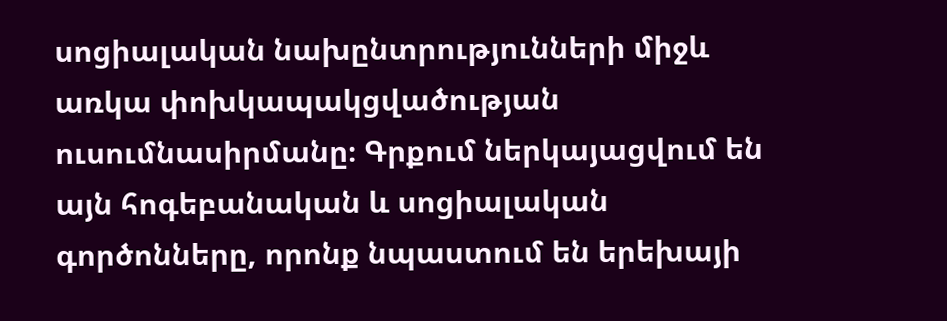սոցիալական նախընտրությունների միջև առկա փոխկապակցվածության ուսումնասիրմանը։ Գրքում ներկայացվում են այն հոգեբանական և սոցիալական գործոնները, որոնք նպաստում են երեխայի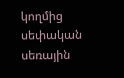կողմից սեփական սեռային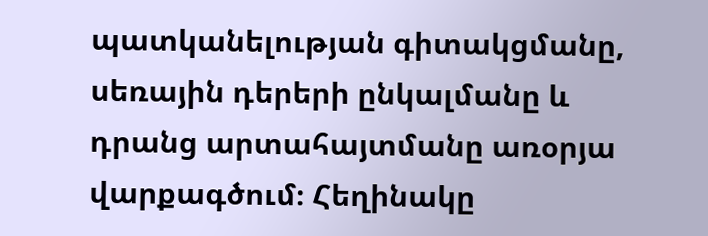պատկանելության գիտակցմանը, սեռային դերերի ընկալմանը և դրանց արտահայտմանը առօրյա վարքագծում։ Հեղինակը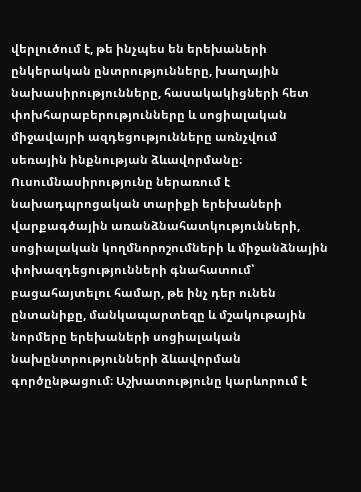վերլուծում է, թե ինչպես են երեխաների ընկերական ընտրությունները, խաղային նախասիրությունները, հասակակիցների հետ փոխհարաբերությունները և սոցիալական միջավայրի ազդեցությունները առնչվում սեռային ինքնության ձևավորմանը։ Ուսումնասիրությունը ներառում է նախադպրոցական տարիքի երեխաների վարքագծային առանձնահատկությունների, սոցիալական կողմնորոշումների և միջանձնային փոխազդեցությունների գնահատում՝ բացահայտելու համար, թե ինչ դեր ունեն ընտանիքը, մանկապարտեզը և մշակութային նորմերը երեխաների սոցիալական նախընտրությունների ձևավորման գործընթացում։ Աշխատությունը կարևորում է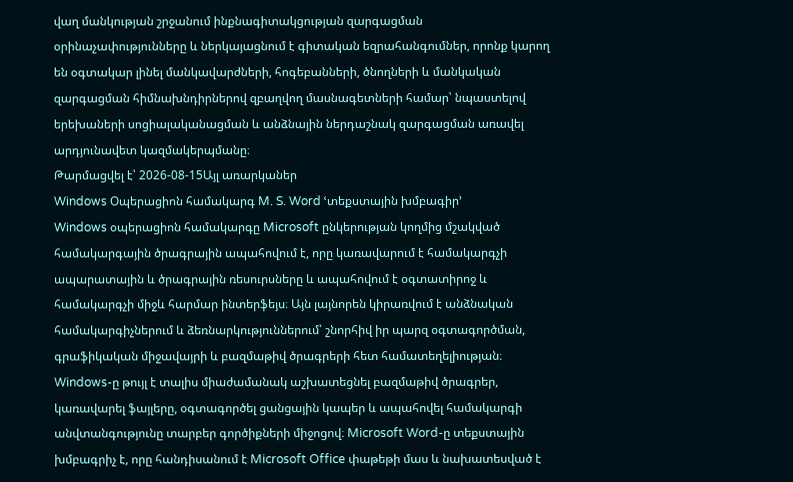վաղ մանկության շրջանում ինքնագիտակցության զարգացման օրինաչափությունները և ներկայացնում է գիտական եզրահանգումներ, որոնք կարող են օգտակար լինել մանկավարժների, հոգեբանների, ծնողների և մանկական զարգացման հիմնախնդիրներով զբաղվող մասնագետների համար՝ նպաստելով երեխաների սոցիալականացման և անձնային ներդաշնակ զարգացման առավել արդյունավետ կազմակերպմանը։
Թարմացվել է՝ 2026-08-15Այլ առարկաներ
Windows Օպերացիոն համակարգ M. S. Word ՙտեքստային խմբագիր՚
Windows օպերացիոն համակարգը Microsoft ընկերության կողմից մշակված համակարգային ծրագրային ապահովում է, որը կառավարում է համակարգչի ապարատային և ծրագրային ռեսուրսները և ապահովում է օգտատիրոջ և համակարգչի միջև հարմար ինտերֆեյս։ Այն լայնորեն կիրառվում է անձնական համակարգիչներում և ձեռնարկություններում՝ շնորհիվ իր պարզ օգտագործման, գրաֆիկական միջավայրի և բազմաթիվ ծրագրերի հետ համատեղելիության։ Windows-ը թույլ է տալիս միաժամանակ աշխատեցնել բազմաթիվ ծրագրեր, կառավարել ֆայլերը, օգտագործել ցանցային կապեր և ապահովել համակարգի անվտանգությունը տարբեր գործիքների միջոցով։ Microsoft Word-ը տեքստային խմբագրիչ է, որը հանդիսանում է Microsoft Office փաթեթի մաս և նախատեսված է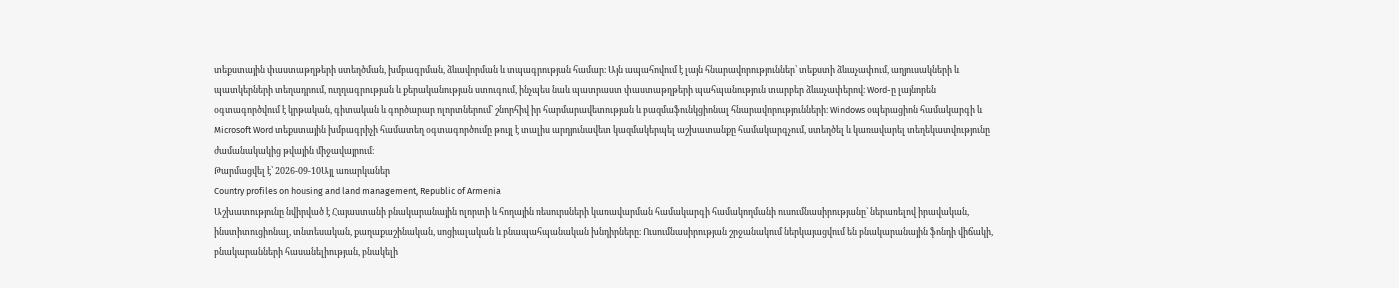տեքստային փաստաթղթերի ստեղծման, խմբագրման, ձևավորման և տպագրության համար։ Այն ապահովում է լայն հնարավորություններ՝ տեքստի ձևաչափում, աղյուսակների և պատկերների տեղադրում, ուղղագրության և քերականության ստուգում, ինչպես նաև պատրաստ փաստաթղթերի պահպանություն տարբեր ձևաչափերով։ Word-ը լայնորեն օգտագործվում է կրթական, գիտական և գործարար ոլորտներում՝ շնորհիվ իր հարմարավետության և բազմաֆունկցիոնալ հնարավորությունների։ Windows օպերացիոն համակարգի և Microsoft Word տեքստային խմբագրիչի համատեղ օգտագործումը թույլ է տալիս արդյունավետ կազմակերպել աշխատանքը համակարգչում, ստեղծել և կառավարել տեղեկատվությունը ժամանակակից թվային միջավայրում։
Թարմացվել է՝ 2026-09-10Այլ առարկաներ
Country profiles on housing and land management, Republic of Armenia
Աշխատությունը նվիրված է Հայաստանի բնակարանային ոլորտի և հողային ռեսուրսների կառավարման համակարգի համակողմանի ուսումնասիրությանը՝ ներառելով իրավական, ինստիտուցիոնալ, տնտեսական, քաղաքաշինական, սոցիալական և բնապահպանական խնդիրները։ Ուսումնասիրության շրջանակում ներկայացվում են բնակարանային ֆոնդի վիճակի, բնակարանների հասանելիության, բնակելի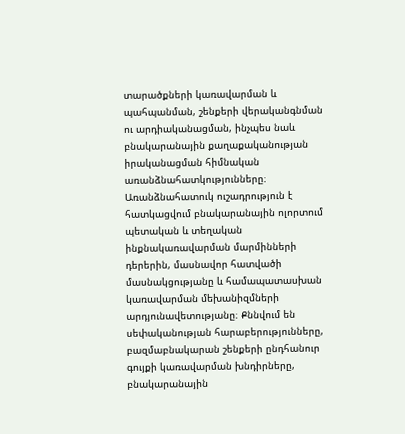տարածքների կառավարման և պահպանման, շենքերի վերականգնման ու արդիականացման, ինչպես նաև բնակարանային քաղաքականության իրականացման հիմնական առանձնահատկությունները։ Առանձնահատուկ ուշադրություն է հատկացվում բնակարանային ոլորտում պետական և տեղական ինքնակառավարման մարմինների դերերին, մասնավոր հատվածի մասնակցությանը և համապատասխան կառավարման մեխանիզմների արդյունավետությանը։ Քննվում են սեփականության հարաբերությունները, բազմաբնակարան շենքերի ընդհանուր գույքի կառավարման խնդիրները, բնակարանային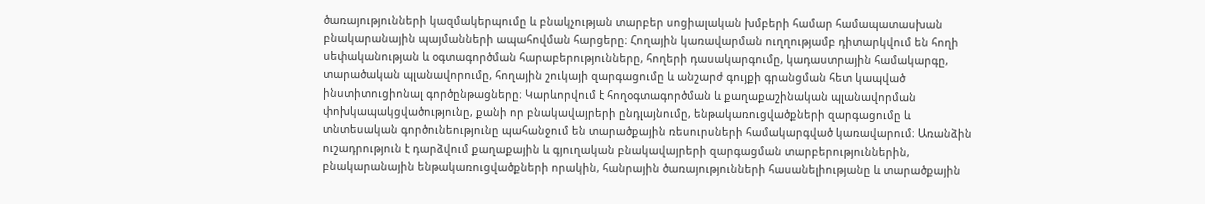ծառայությունների կազմակերպումը և բնակչության տարբեր սոցիալական խմբերի համար համապատասխան բնակարանային պայմանների ապահովման հարցերը։ Հողային կառավարման ուղղությամբ դիտարկվում են հողի սեփականության և օգտագործման հարաբերությունները, հողերի դասակարգումը, կադաստրային համակարգը, տարածական պլանավորումը, հողային շուկայի զարգացումը և անշարժ գույքի գրանցման հետ կապված ինստիտուցիոնալ գործընթացները։ Կարևորվում է հողօգտագործման և քաղաքաշինական պլանավորման փոխկապակցվածությունը, քանի որ բնակավայրերի ընդլայնումը, ենթակառուցվածքների զարգացումը և տնտեսական գործունեությունը պահանջում են տարածքային ռեսուրսների համակարգված կառավարում։ Առանձին ուշադրություն է դարձվում քաղաքային և գյուղական բնակավայրերի զարգացման տարբերություններին, բնակարանային ենթակառուցվածքների որակին, հանրային ծառայությունների հասանելիությանը և տարածքային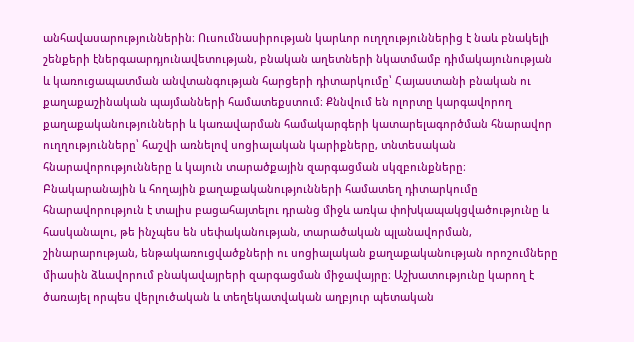անհավասարություններին։ Ուսումնասիրության կարևոր ուղղություններից է նաև բնակելի շենքերի էներգաարդյունավետության, բնական աղետների նկատմամբ դիմակայունության և կառուցապատման անվտանգության հարցերի դիտարկումը՝ Հայաստանի բնական ու քաղաքաշինական պայմանների համատեքստում։ Քննվում են ոլորտը կարգավորող քաղաքականությունների և կառավարման համակարգերի կատարելագործման հնարավոր ուղղությունները՝ հաշվի առնելով սոցիալական կարիքները, տնտեսական հնարավորությունները և կայուն տարածքային զարգացման սկզբունքները։ Բնակարանային և հողային քաղաքականությունների համատեղ դիտարկումը հնարավորություն է տալիս բացահայտելու դրանց միջև առկա փոխկապակցվածությունը և հասկանալու, թե ինչպես են սեփականության, տարածական պլանավորման, շինարարության, ենթակառուցվածքների ու սոցիալական քաղաքականության որոշումները միասին ձևավորում բնակավայրերի զարգացման միջավայրը։ Աշխատությունը կարող է ծառայել որպես վերլուծական և տեղեկատվական աղբյուր պետական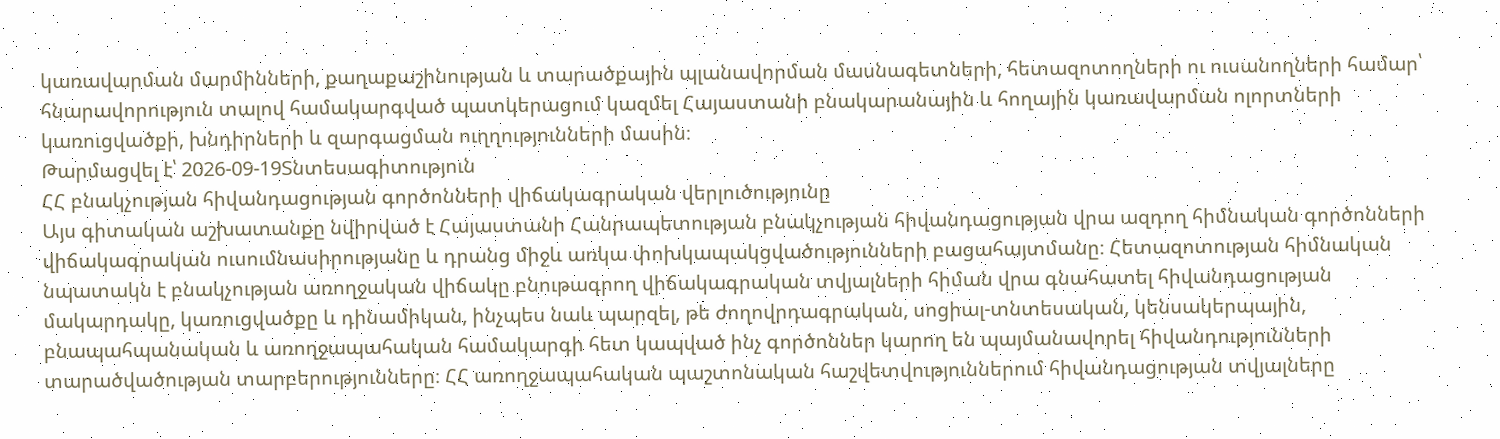կառավարման մարմինների, քաղաքաշինության և տարածքային պլանավորման մասնագետների, հետազոտողների ու ուսանողների համար՝ հնարավորություն տալով համակարգված պատկերացում կազմել Հայաստանի բնակարանային և հողային կառավարման ոլորտների կառուցվածքի, խնդիրների և զարգացման ուղղությունների մասին։
Թարմացվել է՝ 2026-09-19Տնտեսագիտություն
ՀՀ բնակչության հիվանդացության գործոնների վիճակագրական վերլուծությունը
Այս գիտական աշխատանքը նվիրված է Հայաստանի Հանրապետության բնակչության հիվանդացության վրա ազդող հիմնական գործոնների վիճակագրական ուսումնասիրությանը և դրանց միջև առկա փոխկապակցվածությունների բացահայտմանը։ Հետազոտության հիմնական նպատակն է բնակչության առողջական վիճակը բնութագրող վիճակագրական տվյալների հիման վրա գնահատել հիվանդացության մակարդակը, կառուցվածքը և դինամիկան, ինչպես նաև պարզել, թե ժողովրդագրական, սոցիալ-տնտեսական, կենսակերպային, բնապահպանական և առողջապահական համակարգի հետ կապված ինչ գործոններ կարող են պայմանավորել հիվանդությունների տարածվածության տարբերությունները։ ՀՀ առողջապահական պաշտոնական հաշվետվություններում հիվանդացության տվյալները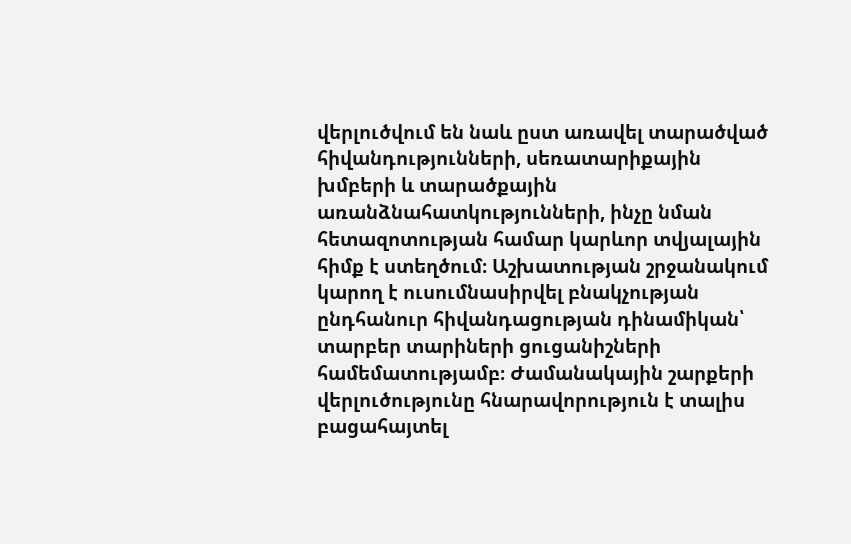վերլուծվում են նաև ըստ առավել տարածված հիվանդությունների, սեռատարիքային խմբերի և տարածքային առանձնահատկությունների, ինչը նման հետազոտության համար կարևոր տվյալային հիմք է ստեղծում։ Աշխատության շրջանակում կարող է ուսումնասիրվել բնակչության ընդհանուր հիվանդացության դինամիկան՝ տարբեր տարիների ցուցանիշների համեմատությամբ։ Ժամանակային շարքերի վերլուծությունը հնարավորություն է տալիս բացահայտել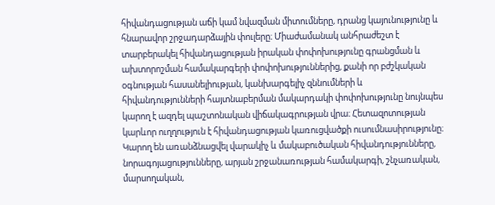հիվանդացության աճի կամ նվազման միտումները, դրանց կայունությունը և հնարավոր շրջադարձային փուլերը։ Միաժամանակ անհրաժեշտ է տարբերակել հիվանդացության իրական փոփոխությունը գրանցման և ախտորոշման համակարգերի փոփոխություններից, քանի որ բժշկական օգնության հասանելիության, կանխարգելիչ զննումների և հիվանդությունների հայտնաբերման մակարդակի փոփոխությունը նույնպես կարող է ազդել պաշտոնական վիճակագրության վրա։ Հետազոտության կարևոր ուղղություն է հիվանդացության կառուցվածքի ուսումնասիրությունը։ Կարող են առանձնացվել վարակիչ և մակաբուծական հիվանդությունները, նորագոյացությունները, արյան շրջանառության համակարգի, շնչառական, մարսողական,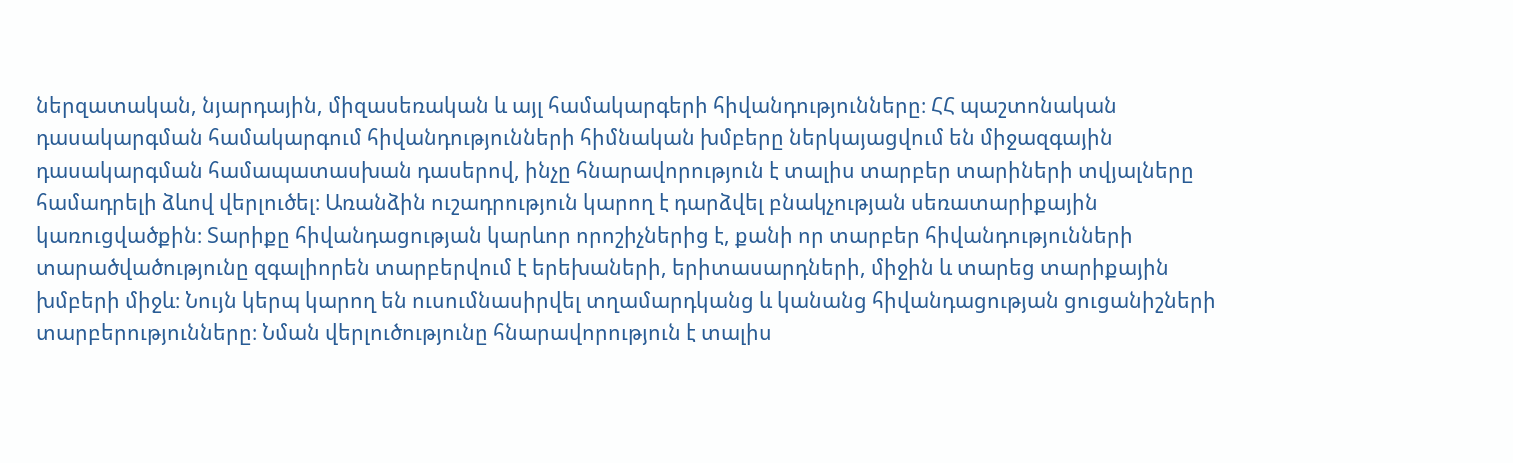ներզատական, նյարդային, միզասեռական և այլ համակարգերի հիվանդությունները։ ՀՀ պաշտոնական դասակարգման համակարգում հիվանդությունների հիմնական խմբերը ներկայացվում են միջազգային դասակարգման համապատասխան դասերով, ինչը հնարավորություն է տալիս տարբեր տարիների տվյալները համադրելի ձևով վերլուծել։ Առանձին ուշադրություն կարող է դարձվել բնակչության սեռատարիքային կառուցվածքին։ Տարիքը հիվանդացության կարևոր որոշիչներից է, քանի որ տարբեր հիվանդությունների տարածվածությունը զգալիորեն տարբերվում է երեխաների, երիտասարդների, միջին և տարեց տարիքային խմբերի միջև։ Նույն կերպ կարող են ուսումնասիրվել տղամարդկանց և կանանց հիվանդացության ցուցանիշների տարբերությունները։ Նման վերլուծությունը հնարավորություն է տալիս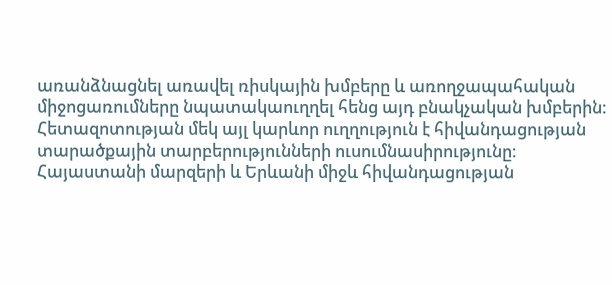առանձնացնել առավել ռիսկային խմբերը և առողջապահական միջոցառումները նպատակաուղղել հենց այդ բնակչական խմբերին։ Հետազոտության մեկ այլ կարևոր ուղղություն է հիվանդացության տարածքային տարբերությունների ուսումնասիրությունը։ Հայաստանի մարզերի և Երևանի միջև հիվանդացության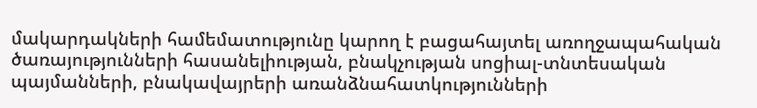մակարդակների համեմատությունը կարող է բացահայտել առողջապահական ծառայությունների հասանելիության, բնակչության սոցիալ-տնտեսական պայմանների, բնակավայրերի առանձնահատկությունների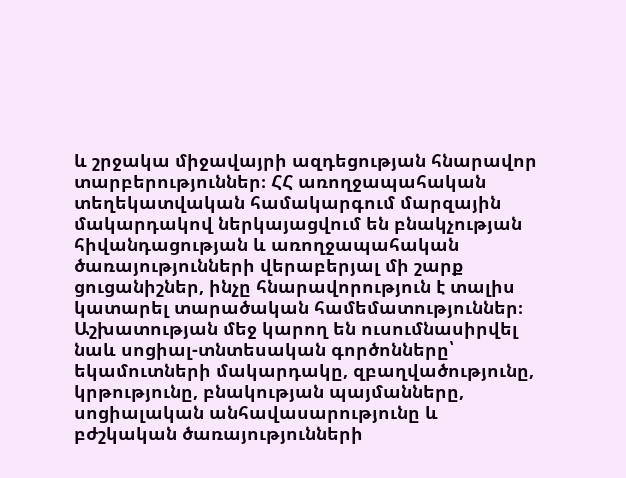և շրջակա միջավայրի ազդեցության հնարավոր տարբերություններ։ ՀՀ առողջապահական տեղեկատվական համակարգում մարզային մակարդակով ներկայացվում են բնակչության հիվանդացության և առողջապահական ծառայությունների վերաբերյալ մի շարք ցուցանիշներ, ինչը հնարավորություն է տալիս կատարել տարածական համեմատություններ։ Աշխատության մեջ կարող են ուսումնասիրվել նաև սոցիալ-տնտեսական գործոնները՝ եկամուտների մակարդակը, զբաղվածությունը, կրթությունը, բնակության պայմանները, սոցիալական անհավասարությունը և բժշկական ծառայությունների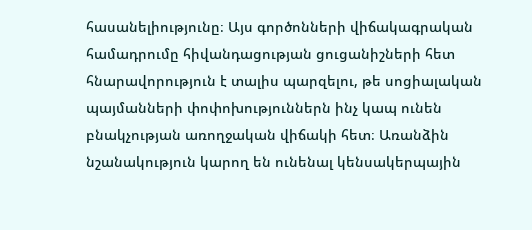հասանելիությունը։ Այս գործոնների վիճակագրական համադրումը հիվանդացության ցուցանիշների հետ հնարավորություն է տալիս պարզելու, թե սոցիալական պայմանների փոփոխություններն ինչ կապ ունեն բնակչության առողջական վիճակի հետ։ Առանձին նշանակություն կարող են ունենալ կենսակերպային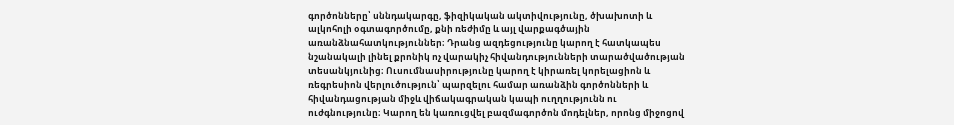գործոնները՝ սննդակարգը, ֆիզիկական ակտիվությունը, ծխախոտի և ալկոհոլի օգտագործումը, քնի ռեժիմը և այլ վարքագծային առանձնահատկություններ։ Դրանց ազդեցությունը կարող է հատկապես նշանակալի լինել քրոնիկ ոչ վարակիչ հիվանդությունների տարածվածության տեսանկյունից։ Ուսումնասիրությունը կարող է կիրառել կորելացիոն և ռեգրեսիոն վերլուծություն՝ պարզելու համար առանձին գործոնների և հիվանդացության միջև վիճակագրական կապի ուղղությունն ու ուժգնությունը։ Կարող են կառուցվել բազմագործոն մոդելներ, որոնց միջոցով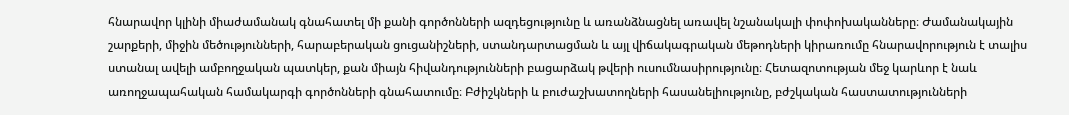հնարավոր կլինի միաժամանակ գնահատել մի քանի գործոնների ազդեցությունը և առանձնացնել առավել նշանակալի փոփոխականները։ Ժամանակային շարքերի, միջին մեծությունների, հարաբերական ցուցանիշների, ստանդարտացման և այլ վիճակագրական մեթոդների կիրառումը հնարավորություն է տալիս ստանալ ավելի ամբողջական պատկեր, քան միայն հիվանդությունների բացարձակ թվերի ուսումնասիրությունը։ Հետազոտության մեջ կարևոր է նաև առողջապահական համակարգի գործոնների գնահատումը։ Բժիշկների և բուժաշխատողների հասանելիությունը, բժշկական հաստատությունների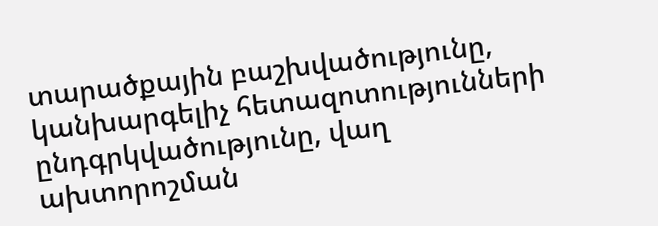տարածքային բաշխվածությունը, կանխարգելիչ հետազոտությունների ընդգրկվածությունը, վաղ ախտորոշման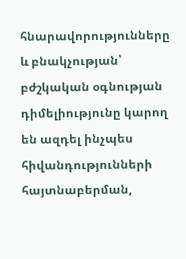հնարավորությունները և բնակչության՝ բժշկական օգնության դիմելիությունը կարող են ազդել ինչպես հիվանդությունների հայտնաբերման,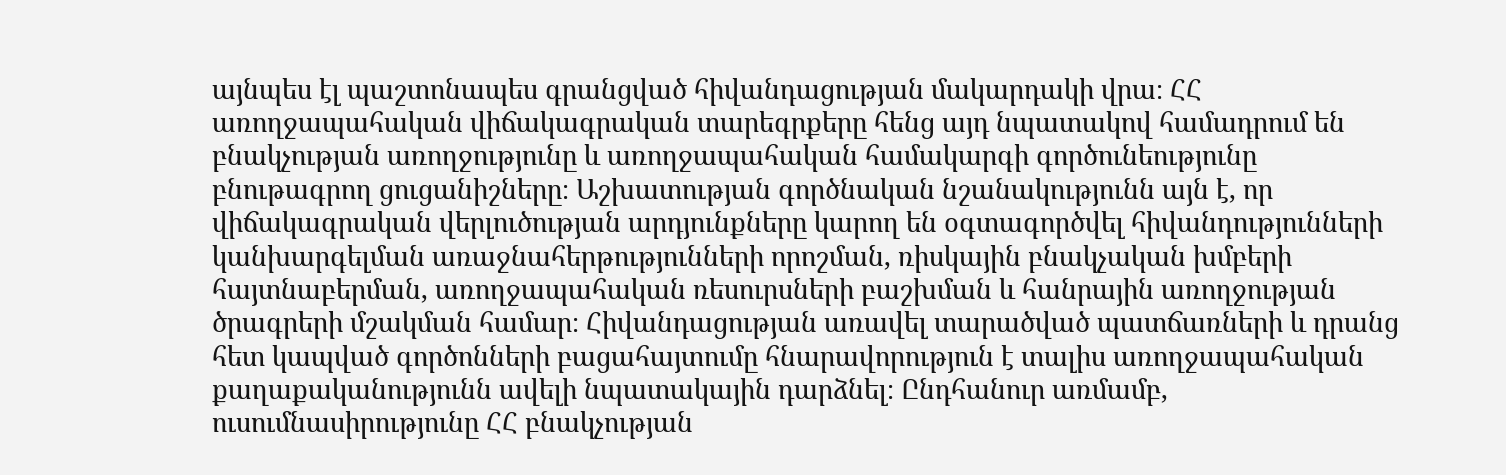այնպես էլ պաշտոնապես գրանցված հիվանդացության մակարդակի վրա։ ՀՀ առողջապահական վիճակագրական տարեգրքերը հենց այդ նպատակով համադրում են բնակչության առողջությունը և առողջապահական համակարգի գործունեությունը բնութագրող ցուցանիշները։ Աշխատության գործնական նշանակությունն այն է, որ վիճակագրական վերլուծության արդյունքները կարող են օգտագործվել հիվանդությունների կանխարգելման առաջնահերթությունների որոշման, ռիսկային բնակչական խմբերի հայտնաբերման, առողջապահական ռեսուրսների բաշխման և հանրային առողջության ծրագրերի մշակման համար։ Հիվանդացության առավել տարածված պատճառների և դրանց հետ կապված գործոնների բացահայտումը հնարավորություն է տալիս առողջապահական քաղաքականությունն ավելի նպատակային դարձնել։ Ընդհանուր առմամբ, ուսումնասիրությունը ՀՀ բնակչության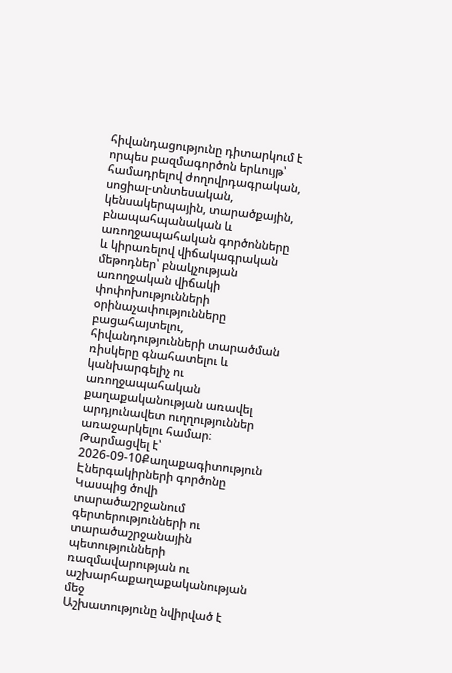հիվանդացությունը դիտարկում է որպես բազմագործոն երևույթ՝ համադրելով ժողովրդագրական, սոցիալ-տնտեսական, կենսակերպային, տարածքային, բնապահպանական և առողջապահական գործոնները և կիրառելով վիճակագրական մեթոդներ՝ բնակչության առողջական վիճակի փոփոխությունների օրինաչափությունները բացահայտելու, հիվանդությունների տարածման ռիսկերը գնահատելու և կանխարգելիչ ու առողջապահական քաղաքականության առավել արդյունավետ ուղղություններ առաջարկելու համար։
Թարմացվել է՝ 2026-09-10Քաղաքագիտություն
Էներգակիրների գործոնը Կասպից ծովի տարածաշրջանում գերտերությունների ու տարածաշրջանային պետությունների ռազմավարության ու աշխարհաքաղաքականության մեջ
Աշխատությունը նվիրված է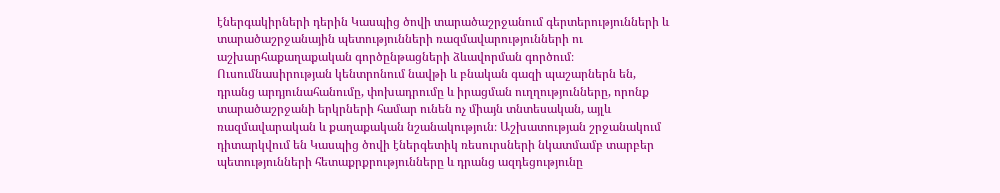էներգակիրների դերին Կասպից ծովի տարածաշրջանում գերտերությունների և տարածաշրջանային պետությունների ռազմավարությունների ու աշխարհաքաղաքական գործընթացների ձևավորման գործում։ Ուսումնասիրության կենտրոնում նավթի և բնական գազի պաշարներն են, դրանց արդյունահանումը, փոխադրումը և իրացման ուղղությունները, որոնք տարածաշրջանի երկրների համար ունեն ոչ միայն տնտեսական, այլև ռազմավարական և քաղաքական նշանակություն։ Աշխատության շրջանակում դիտարկվում են Կասպից ծովի էներգետիկ ռեսուրսների նկատմամբ տարբեր պետությունների հետաքրքրությունները և դրանց ազդեցությունը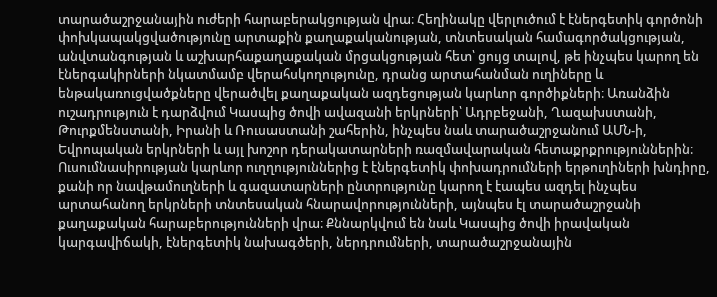տարածաշրջանային ուժերի հարաբերակցության վրա։ Հեղինակը վերլուծում է էներգետիկ գործոնի փոխկապակցվածությունը արտաքին քաղաքականության, տնտեսական համագործակցության, անվտանգության և աշխարհաքաղաքական մրցակցության հետ՝ ցույց տալով, թե ինչպես կարող են էներգակիրների նկատմամբ վերահսկողությունը, դրանց արտահանման ուղիները և ենթակառուցվածքները վերածվել քաղաքական ազդեցության կարևոր գործիքների։ Առանձին ուշադրություն է դարձվում Կասպից ծովի ավազանի երկրների՝ Ադրբեջանի, Ղազախստանի, Թուրքմենստանի, Իրանի և Ռուսաստանի շահերին, ինչպես նաև տարածաշրջանում ԱՄՆ-ի, Եվրոպական երկրների և այլ խոշոր դերակատարների ռազմավարական հետաքրքրություններին։ Ուսումնասիրության կարևոր ուղղություններից է էներգետիկ փոխադրումների երթուղիների խնդիրը, քանի որ նավթամուղների և գազատարների ընտրությունը կարող է էապես ազդել ինչպես արտահանող երկրների տնտեսական հնարավորությունների, այնպես էլ տարածաշրջանի քաղաքական հարաբերությունների վրա։ Քննարկվում են նաև Կասպից ծովի իրավական կարգավիճակի, էներգետիկ նախագծերի, ներդրումների, տարածաշրջանային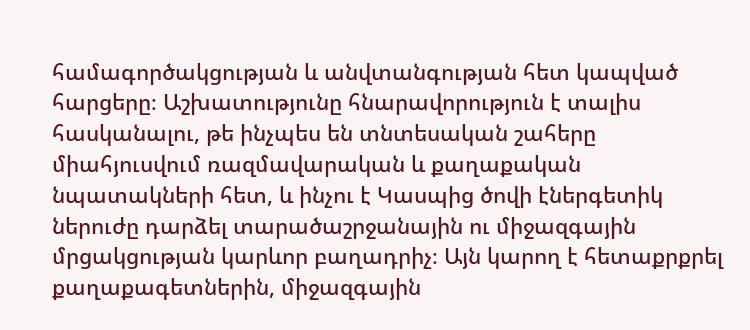համագործակցության և անվտանգության հետ կապված հարցերը։ Աշխատությունը հնարավորություն է տալիս հասկանալու, թե ինչպես են տնտեսական շահերը միահյուսվում ռազմավարական և քաղաքական նպատակների հետ, և ինչու է Կասպից ծովի էներգետիկ ներուժը դարձել տարածաշրջանային ու միջազգային մրցակցության կարևոր բաղադրիչ։ Այն կարող է հետաքրքրել քաղաքագետներին, միջազգային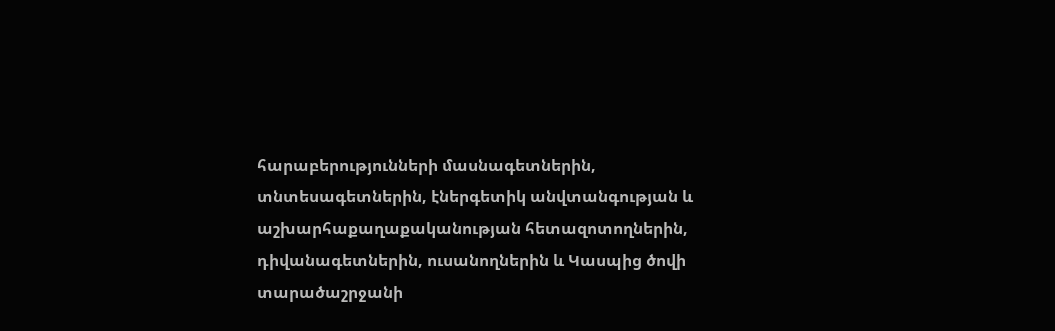հարաբերությունների մասնագետներին, տնտեսագետներին, էներգետիկ անվտանգության և աշխարհաքաղաքականության հետազոտողներին, դիվանագետներին, ուսանողներին և Կասպից ծովի տարածաշրջանի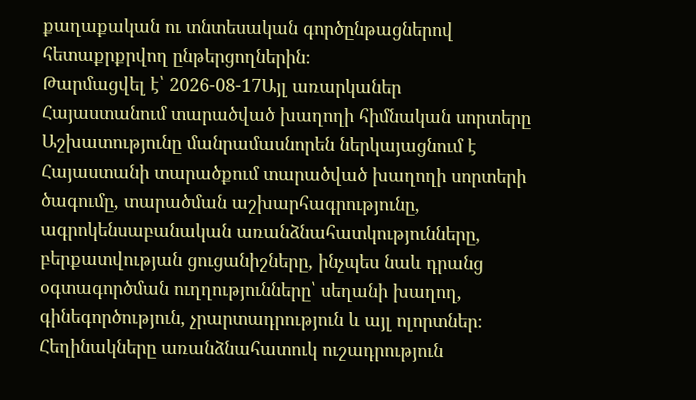քաղաքական ու տնտեսական գործընթացներով հետաքրքրվող ընթերցողներին։
Թարմացվել է՝ 2026-08-17Այլ առարկաներ
Հայաստանում տարածված խաղողի հիմնական սորտերը
Աշխատությունը մանրամասնորեն ներկայացնում է Հայաստանի տարածքում տարածված խաղողի սորտերի ծագումը, տարածման աշխարհագրությունը, ագրոկենսաբանական առանձնահատկությունները, բերքատվության ցուցանիշները, ինչպես նաև դրանց օգտագործման ուղղությունները՝ սեղանի խաղող, գինեգործություն, չրարտադրություն և այլ ոլորտներ։ Հեղինակները առանձնահատուկ ուշադրություն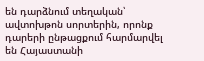են դարձնում տեղական՝ ավտոխթոն սորտերին, որոնք դարերի ընթացքում հարմարվել են Հայաստանի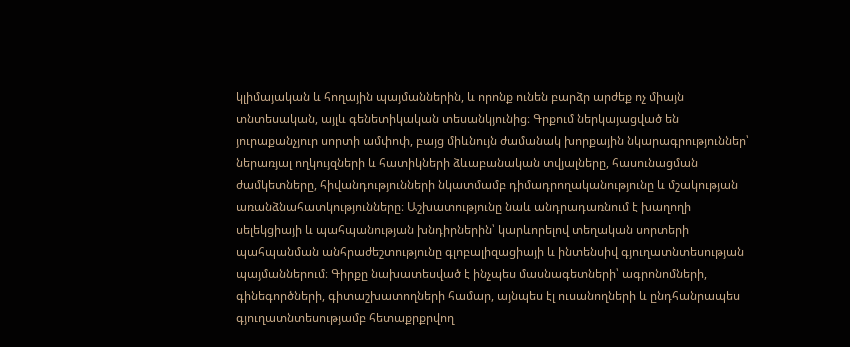կլիմայական և հողային պայմաններին, և որոնք ունեն բարձր արժեք ոչ միայն տնտեսական, այլև գենետիկական տեսանկյունից։ Գրքում ներկայացված են յուրաքանչյուր սորտի ամփոփ, բայց միևնույն ժամանակ խորքային նկարագրություններ՝ ներառյալ ողկույզների և հատիկների ձևաբանական տվյալները, հասունացման ժամկետները, հիվանդությունների նկատմամբ դիմադրողականությունը և մշակության առանձնահատկությունները։ Աշխատությունը նաև անդրադառնում է խաղողի սելեկցիայի և պահպանության խնդիրներին՝ կարևորելով տեղական սորտերի պահպանման անհրաժեշտությունը գլոբալիզացիայի և ինտենսիվ գյուղատնտեսության պայմաններում։ Գիրքը նախատեսված է ինչպես մասնագետների՝ ագրոնոմների, գինեգործների, գիտաշխատողների համար, այնպես էլ ուսանողների և ընդհանրապես գյուղատնտեսությամբ հետաքրքրվող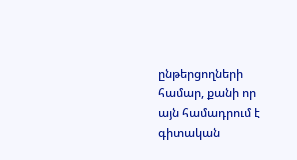ընթերցողների համար, քանի որ այն համադրում է գիտական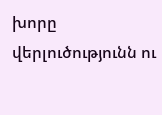խորը վերլուծությունն ու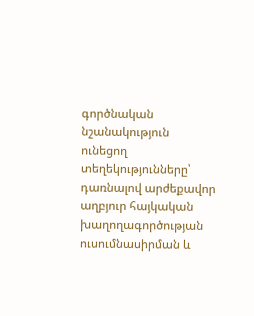գործնական նշանակություն ունեցող տեղեկությունները՝ դառնալով արժեքավոր աղբյուր հայկական խաղողագործության ուսումնասիրման և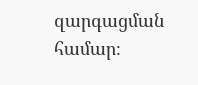զարգացման համար։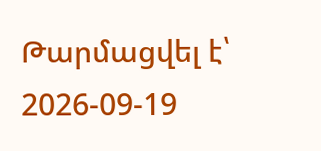Թարմացվել է՝ 2026-09-19